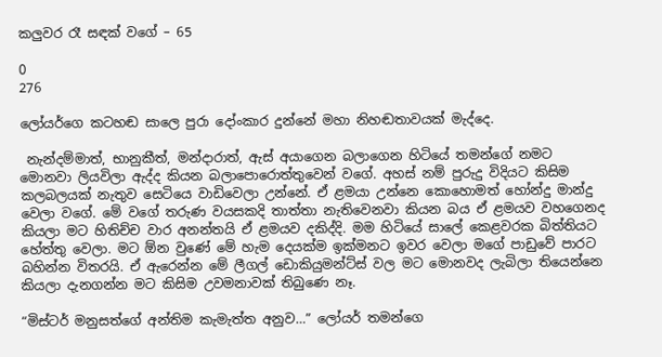කලුවර රෑ සඳක් වගේ – 65

0
276

ලෝයර්ගෙ කටහඬ සාලෙ පුරා දෝංකාර දුන්නේ මහා නිහඬතාවයක් මැද්දෙ.

 නැන්දම්මාත්, භානුකීත්, මන්දාරාත්, ඇස් අයාගෙන බලාගෙන හිටියේ තමන්ගේ නමට මොනවා ලියවිලා ඇද්ද කියන බලාපොරොත්තුවෙන් වගේ. අහස් නම් පුරුදු විදියට කිසිම කලබලයක් නැතුව සෙටියෙ වාඩිවෙලා උන්නේ. ඒ ළමයා උන්නෙ කොහොමත් හෝන්දු මාන්දු වෙලා වගේ. මේ වගේ තරුණ වයසකදි තාත්තා නැතිවෙනවා කියන බය ඒ ළමයව වහගෙනද කියලා මට හිතිච්ච වාර අනන්තයි ඒ ළමයව දකිද්දි. මම හිටියේ සාලේ කෙළවරක බිත්තියට හේත්තු වෙලා. මට ඕන වුණේ මේ හැම දෙයක්ම ඉක්මනට ඉවර වෙලා මගේ පාඩුවේ පාරට බහින්න විතරයි. ඒ ඇරෙන්න මේ ලීගල් ඩොකියුමන්ට්ස් වල මට මොනවද ලැබිලා තියෙන්නෙ කියලා දැනගන්න මට කිසිම උවමනාවක් තිබුණෙ නෑ.

“මිස්ටර් මනුසත්ගේ අන්තිම කැමැත්ත අනුව…” ලෝයර් තමන්ගෙ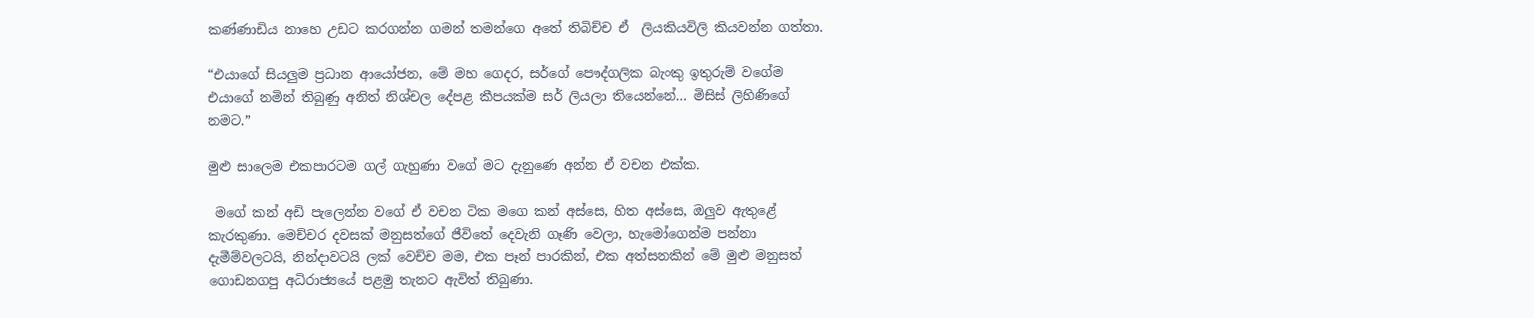කණ්ණාඩිය නාහෙ උඩට කරගන්න ගමන් තමන්ගෙ අතේ තිබිච්ච ඒ  ලියකියවිලි කියවන්න ගත්තා.

“එයාගේ සියලුම ප්‍රධාන ආයෝජන, මේ මහ ගෙදර, සර්ගේ පෞද්ගලික බැංකු ඉතුරුම් වගේම එයාගේ නමින් තිබුණු අනිත් නිශ්චල දේපළ කීපයක්ම සර් ලියලා තියෙන්නේ… මිසිස් ලිහිණිගේ නමට.”

මුළු සාලෙම එකපාරටම ගල් ගැහුණා වගේ මට දැනුණෙ අන්න ඒ වචන එක්ක.

 මගේ කන් අඩි පැලෙන්න වගේ ඒ වචන ටික මගෙ කන් අස්සෙ, හිත අස්සෙ, ඔලුව ඇතුළේ කැරකුණා. මෙච්චර දවසක් මනුසත්ගේ ජීවිතේ දෙවැනි ගෑණි වෙලා, හැමෝගෙන්ම පන්නා දැමීම්වලටයි, නින්දාවටයි ලක් වෙච්ච මම, එක පෑන් පාරකින්, එක අත්සනකින් මේ මුළු මනුසත් ගොඩනගපු අධිරාජ්‍යයේ පළමු තැනට ඇවිත් තිබුණා.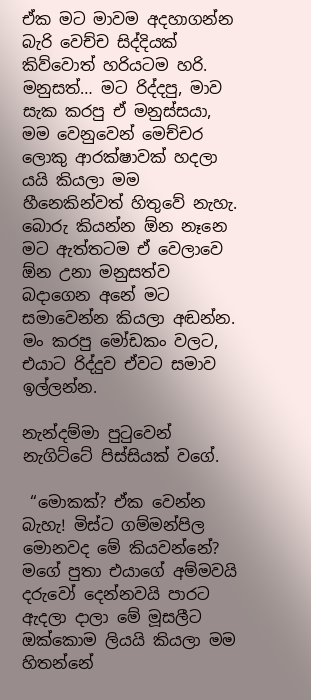ඒක මට මාවම අදහාගන්න බැරි වෙච්ච සිද්දියක් කිව්වොත් හරියටම හරි. මනුසත්… මට රිද්දපු, මාව සැක කරපු ඒ මනුස්සයා, මම වෙනුවෙන් මෙච්චර ලොකු ආරක්ෂාවක් හදලා යයි කියලා මම හීනෙකින්වත් හිතුවේ නැහැ. බොරු කියන්න ඕන නෑනෙ මට ඇත්තටම ඒ වෙලාවෙ ඕන උනා මනුසත්ව බදාගෙන අනේ මට සමාවෙන්න කියලා අඬන්න. මං කරපු මෝඩකං වලට, එයාට රිද්දුව ඒවට සමාව ඉල්ලන්න.

නැන්දම්මා පුටුවෙන් නැගිට්ටේ පිස්සියක් වගේ.

 “මොකක්? ඒක වෙන්න බැහැ! මිස්ට ගම්මන්පිල මොනවද මේ කියවන්නේ? මගේ පුතා එයාගේ අම්මවයි දරුවෝ දෙන්නවයි පාරට ඇදලා දාලා මේ මූසලීට ඔක්කොම ලියයි කියලා මම හිතන්නේ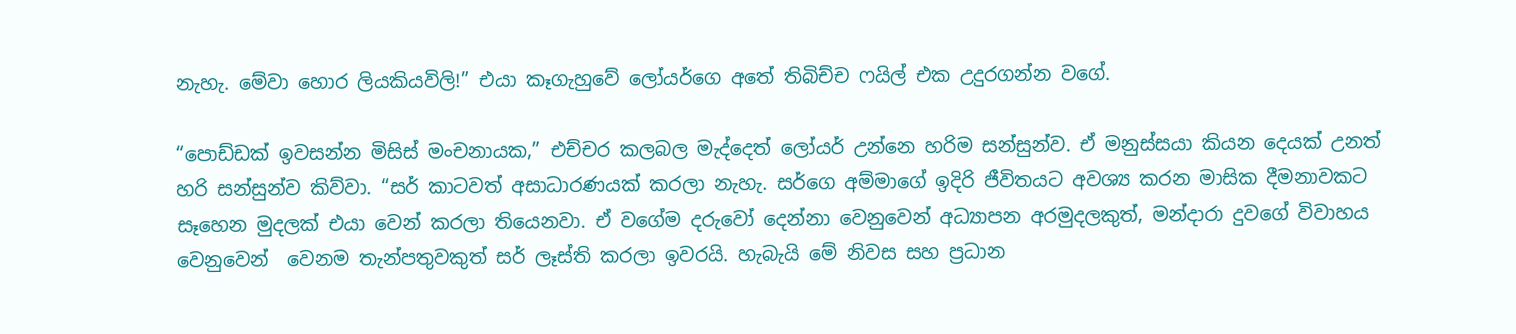නැහැ. මේවා හොර ලියකියවිලි!” එයා කෑගැහුවේ ලෝයර්ගෙ අතේ තිබිච්ච ෆයිල් එක උදුරගන්න වගේ.

“පොඩ්ඩක් ඉවසන්න මිසිස් මංචනායක,” එච්චර කලබල මැද්දෙත් ලෝයර් උන්නෙ හරිම සන්සුන්ව. ඒ මනුස්සයා කියන දෙයක් උනත් හරි සන්සුන්ව කිව්වා. “සර් කාටවත් අසාධාරණයක් කරලා නැහැ. සර්ගෙ අම්මාගේ ඉදිරි ජීවිතයට අවශ්‍ය කරන මාසික දීමනාවකට සෑහෙන මුදලක් එයා වෙන් කරලා තියෙනවා. ඒ වගේම දරුවෝ දෙන්නා වෙනුවෙන් අධ්‍යාපන අරමුදලකුත්, මන්දාරා දුවගේ විවාහය වෙනුවෙන්  වෙනම තැන්පතුවකුත් සර් ලෑස්ති කරලා ඉවරයි. හැබැයි මේ නිවස සහ ප්‍රධාන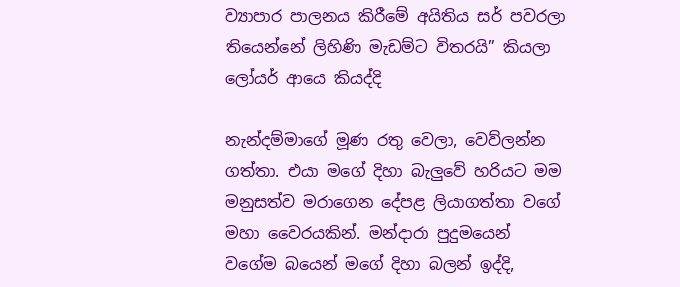ව්‍යාපාර පාලනය කිරීමේ අයිතිය සර් පවරලා තියෙන්නේ ලිහිණි මැඩම්ට විතරයි” කියලා ලෝයර් ආයෙ කියද්දි

නැන්දම්මාගේ මූණ රතු වෙලා, වෙව්ලන්න ගත්තා. එයා මගේ දිහා බැලුවේ හරියට මම මනුසත්ව මරාගෙන දේපළ ලියාගත්තා වගේ මහා වෛරයකින්. මන්දාරා පුදුමයෙන් වගේම බයෙන් මගේ දිහා බලන් ඉද්දි,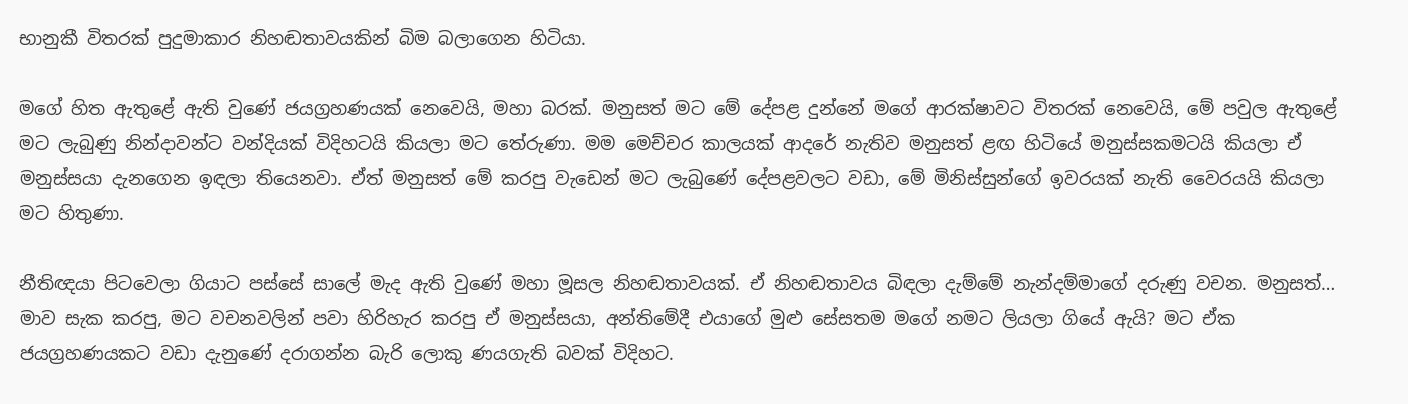භානුකී විතරක් පුදුමාකාර නිහඬතාවයකින් බිම බලාගෙන හිටියා.

මගේ හිත ඇතුළේ ඇති වුණේ ජයග්‍රහණයක් නෙවෙයි, මහා බරක්. මනුසත් මට මේ දේපළ දුන්නේ මගේ ආරක්ෂාවට විතරක් නෙවෙයි, මේ පවුල ඇතුළේ මට ලැබුණු නින්දාවන්ට වන්දියක් විදිහටයි කියලා මට තේරුණා. මම මෙච්චර කාලයක් ආදරේ නැතිව මනුසත් ළඟ හිටියේ මනුස්සකමටයි කියලා ඒ මනුස්සයා දැනගෙන ඉඳලා තියෙනවා. ඒත් මනුසත් මේ කරපු වැඩෙන් මට ලැබුණේ දේපළවලට වඩා, මේ මිනිස්සුන්ගේ ඉවරයක් නැති වෛරයයි කියලා මට හිතුණා.

නීතිඥයා පිටවෙලා ගියාට පස්සේ සාලේ මැද ඇති වුණේ මහා මූසල නිහඬතාවයක්. ඒ නිහඬතාවය බිඳලා දැම්මේ නැන්දම්මාගේ දරුණු වචන. මනුසත්… මාව සැක කරපු, මට වචනවලින් පවා හිරිහැර කරපු ඒ මනුස්සයා, අන්තිමේදී එයාගේ මුළු සේසතම මගේ නමට ලියලා ගියේ ඇයි? මට ඒක ජයග්‍රහණයකට වඩා දැනුණේ දරාගන්න බැරි ලොකු ණයගැති බවක් විදිහට.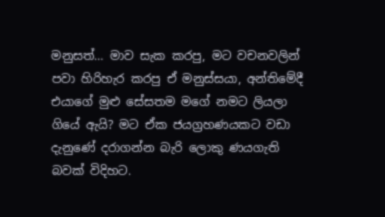මනුසත්… මාව සැක කරපු, මට වචනවලින් පවා හිරිහැර කරපු ඒ මනුස්සයා, අන්තිමේදී එයාගේ මුළු සේසතම මගේ නමට ලියලා ගියේ ඇයි? මට ඒක ජයග්‍රහණයකට වඩා දැනුණේ දරාගන්න බැරි ලොකු ණයගැති බවක් විදිහට.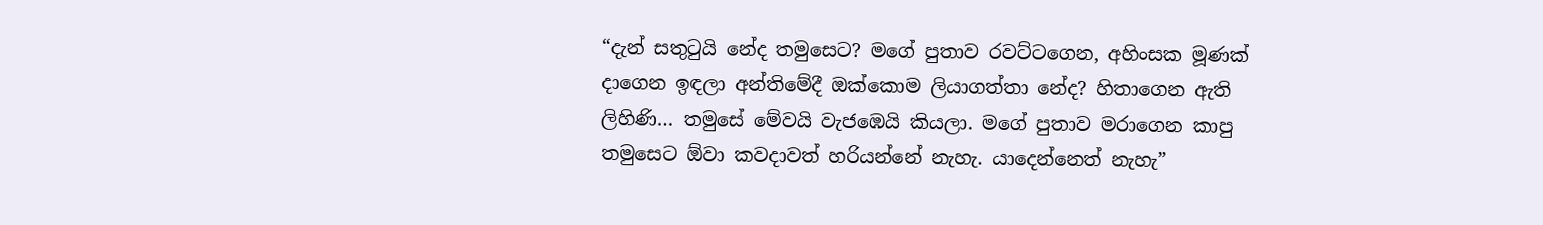“දැන් සතුටුයි නේද තමුසෙට? මගේ පුතාව රවට්ටගෙන, අහිංසක මූණක් දාගෙන ඉඳලා අන්තිමේදී ඔක්කොම ලියාගත්තා නේද? හිතාගෙන ඇති ලිහිණි… තමුසේ මේවයි වැජඹෙයි කියලා. මගේ පුතාව මරාගෙන කාපු තමුසෙට ඕවා කවදාවත් හරියන්නේ නැහැ. යාදෙන්නෙත් නැහැ”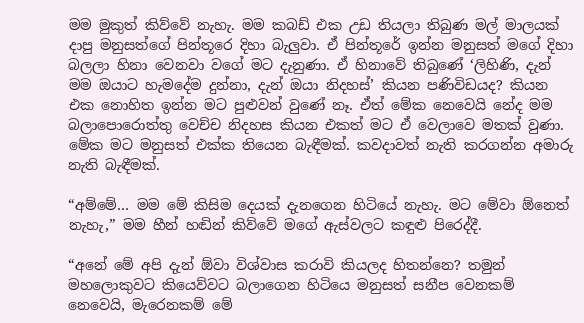මම මුකුත් කිව්වේ නැහැ. මම කබඩ් එක උඩ තියලා තිබුණ මල් මාලයක් දාපු මනුසත්ගේ පින්තූරෙ දිහා බැලුවා. ඒ පින්තූරේ ඉන්න මනුසත් මගේ දිහා බලලා හිනා වෙනවා වගේ මට දැනුණා. ඒ හිනාවේ තිබුණේ ‘ලිහිණි, දැන් මම ඔයාට හැමදේම දුන්නා, දැන් ඔයා නිදහස්’ කියන පණිවිඩයද? කියන එක නොහිත ඉන්න මට පුළුවන් වුණේ නෑ. ඒත් මේක නෙවෙයි නේද මම බලාපොරොත්තු වෙච්ච නිදහස කියන එකත් මට ඒ වෙලාවෙ මතක් වුණා. මේක මට මනුසත් එක්ක තියෙන බැඳීමක්. කවදාවත් නැති කරගන්න අමාරු නැති බැඳීමක්.

“අම්මේ… මම මේ කිසිම දෙයක් දැනගෙන හිටියේ නැහැ. මට මේවා ඕනෙත් නැහැ,” මම හීන් හඬින් කිව්වේ මගේ ඇස්වලට කඳුළු පිරෙද්දී.

“අනේ මේ අපි දැන් ඕවා විශ්වාස කරාවි කියලද හිතන්නෙ? තමුන් මහලොකුවට කියෙව්වට බලාගෙන හිටියෙ මනුසත් සනීප වෙනකම් නෙවෙයි, මැරෙනකම් මේ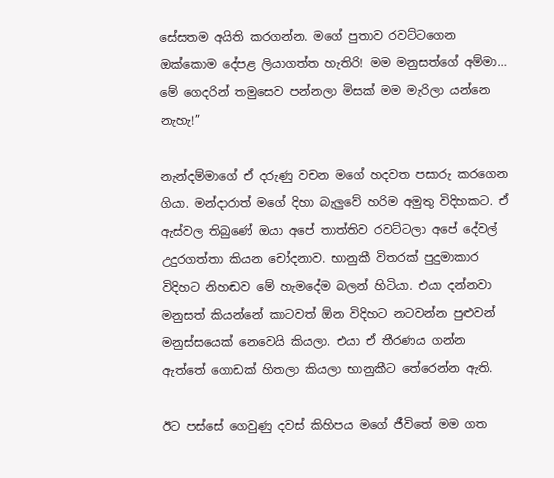සේසතම අයිති කරගන්න. මගේ පුතාව රවට්ටගෙන ඔක්කොම දේපළ ලියාගත්ත හැතිරි! මම මනුසත්ගේ අම්මා… මේ ගෙදරින් තමුසෙව පන්නලා මිසක් මම මැරිලා යන්නෙ නැහැ!”

නැන්දම්මාගේ ඒ දරුණු වචන මගේ හදවත පසාරු කරගෙන ගියා. මන්දාරාත් මගේ දිහා බැලුවේ හරිම අමුතු විදිහකට. ඒ ඇස්වල තිබුණේ ඔයා අපේ තාත්තිව රවට්ටලා අපේ දේවල් උදුරගත්තා කියන චෝදනාව. භානුකී විතරක් පුදුමාකාර විදිහට නිහඬව මේ හැමදේම බලන් හිටියා. එයා දන්නවා මනුසත් කියන්නේ කාටවත් ඕන විදිහට නටවන්න පුළුවන් මනුස්සයෙක් නෙවෙයි කියලා. එයා ඒ තීරණය ගන්න ඇත්තේ ගොඩක් හිතලා කියලා භානුකීට තේරෙන්න ඇති.

ඊට පස්සේ ගෙවුණු දවස් කිහිපය මගේ ජීවිතේ මම ගත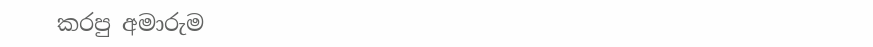කරපු අමාරුම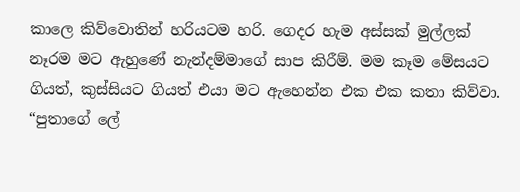කාලෙ කිව්වොතින් හරියටම හරි. ගෙදර හැම අස්සක් මුල්ලක් නෑරම මට ඇහුණේ නැන්දම්මාගේ සාප කිරීම්. මම කෑම මේසයට ගියත්, කුස්සියට ගියත් එයා මට ඇහෙන්න එක එක කතා කිව්වා. “පුතාගේ ලේ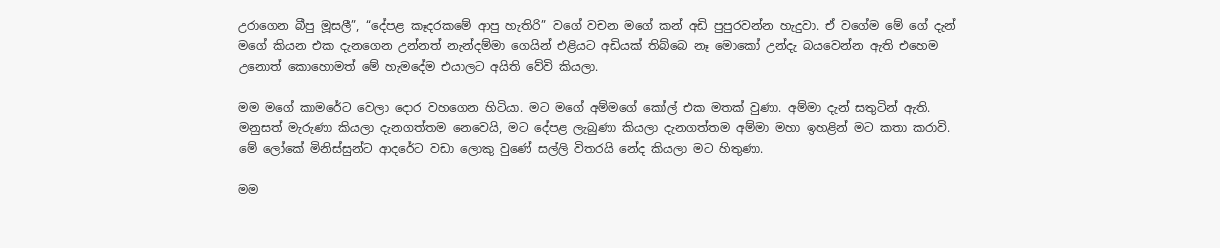උරාගෙන බීපු මූසලී”, “දේපළ කෑදරකමේ ආපු හැතිරි” වගේ වචන මගේ කන් අඩි පුපුරවන්න හැදුවා. ඒ වගේම මේ ගේ දැන් මගේ කියන එක දැනගෙන උන්නත් නැන්දම්මා ගෙයින් එළියට අඩියක් තිබ්බෙ නෑ මොකෝ උන්දැ බයවෙන්න ඇති එහෙම උනොත් කොහොමත් මේ හැමදේම එයාලට අයිති වේවි කියලා.

මම මගේ කාමරේට වෙලා දොර වහගෙන හිටියා. මට මගේ අම්මගේ කෝල් එක මතක් වුණා. අම්මා දැන් සතුටින් ඇති. මනුසත් මැරුණා කියලා දැනගත්තම නෙවෙයි, මට දේපළ ලැබුණා කියලා දැනගත්තම අම්මා මහා ඉහළින් මට කතා කරාවි. මේ ලෝකේ මිනිස්සුන්ට ආදරේට වඩා ලොකු වුණේ සල්ලි විතරයි නේද කියලා මට හිතුණා.

මම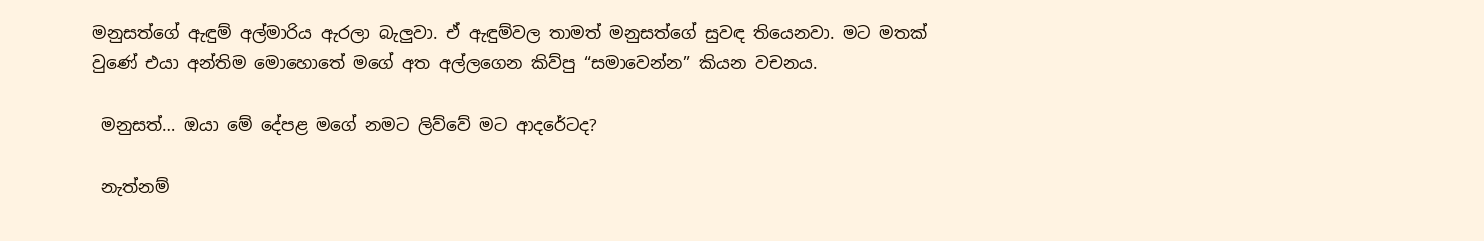මනුසත්ගේ ඇඳුම් අල්මාරිය ඇරලා බැලුවා. ඒ ඇඳුම්වල තාමත් මනුසත්ගේ සුවඳ තියෙනවා. මට මතක් වුණේ එයා අන්තිම මොහොතේ මගේ අත අල්ලගෙන කිව්පු “සමාවෙන්න” කියන වචනය.

 මනුසත්… ඔයා මේ දේපළ මගේ නමට ලිව්වේ මට ආදරේටද?

 නැත්නම්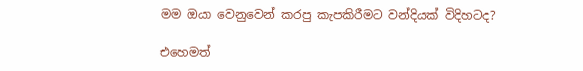මම ඔයා වෙනුවෙන් කරපු කැපකිරීමට වන්දියක් විදිහටද?

එහෙමත්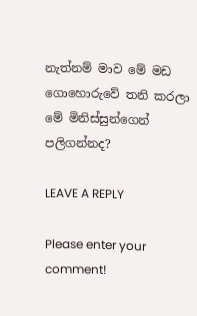නැත්නම් මාව මේ මඩ ගොහොරුවේ තනි කරලා මේ මිනිස්සුන්ගෙන් පලිගන්නද?

LEAVE A REPLY

Please enter your comment!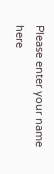Please enter your name here